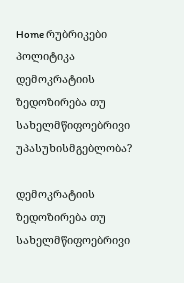Home რუბრიკები პოლიტიკა დემოკრატიის ზედოზირება თუ სახელმწიფოებრივი უპასუხისმგებლობა?

დემოკრატიის ზედოზირება თუ სახელმწიფოებრივი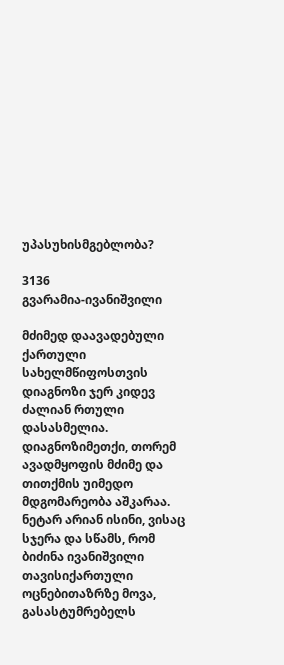უპასუხისმგებლობა?

3136
გვარამია-ივანიშვილი

მძიმედ დაავადებული ქართული სახელმწიფოსთვის დიაგნოზი ჯერ კიდევ ძალიან რთული დასასმელია. დიაგნოზიმეთქი, თორემ ავადმყოფის მძიმე და თითქმის უიმედო მდგომარეობა აშკარაა. ნეტარ არიან ისინი, ვისაც სჯერა და სწამს, რომ ბიძინა ივანიშვილი თავისიქართული ოცნებითაზრზე მოვა, გასასტუმრებელს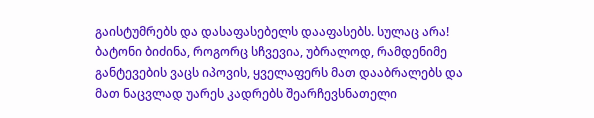გაისტუმრებს და დასაფასებელს დააფასებს. სულაც არა! ბატონი ბიძინა, როგორც სჩვევია, უბრალოდ, რამდენიმე განტევების ვაცს იპოვის, ყველაფერს მათ დააბრალებს და მათ ნაცვლად უარეს კადრებს შეარჩევსნათელი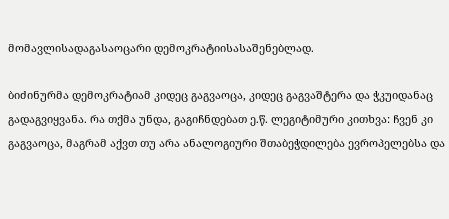მომავლისადაგასაოცარი დემოკრატიისასაშენებლად.

ბიძინურმა დემოკრატიამ კიდეც გაგვაოცა, კიდეც გაგვაშტერა და ჭკუიდანაც გადაგვიყვანა. რა თქმა უნდა, გაგიჩნდებათ ე.წ. ლეგიტიმური კითხვა: ჩვენ კი გაგვაოცა, მაგრამ აქვთ თუ არა ანალოგიური შთაბეჭდილება ევროპელებსა და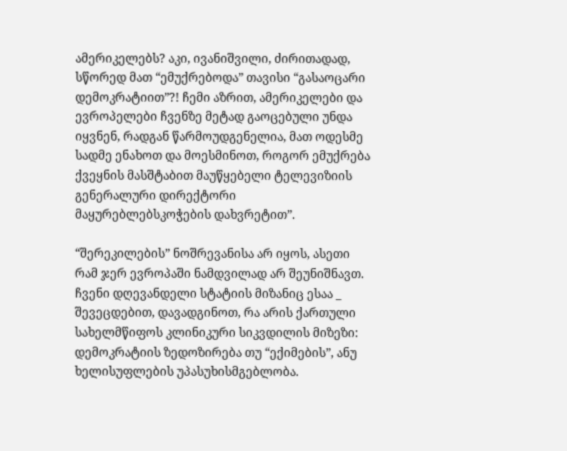ამერიკელებს? აკი, ივანიშვილი, ძირითადად, სწორედ მათ “ემუქრებოდა” თავისი “გასაოცარი დემოკრატიით”?! ჩემი აზრით, ამერიკელები და ევროპელები ჩვენზე მეტად გაოცებული უნდა იყვნენ, რადგან წარმოუდგენელია, მათ ოდესმე სადმე ენახოთ და მოესმინოთ, როგორ ემუქრება ქვეყნის მასშტაბით მაუწყებელი ტელევიზიის გენერალური დირექტორი მაყურებლებსკოჭების დახვრეტით”.

“შერეკილების” ნოშრევანისა არ იყოს, ასეთი რამ ჯერ ევროპაში ნამდვილად არ შეუნიშნავთ. ჩვენი დღევანდელი სტატიის მიზანიც ესაა _ შევეცდებით, დავადგინოთ, რა არის ქართული სახელმწიფოს კლინიკური სიკვდილის მიზეზი: დემოკრატიის ზედოზირება თუ “ექიმების”, ანუ ხელისუფლების უპასუხისმგებლობა.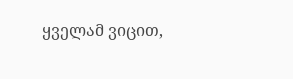ყველამ ვიცით,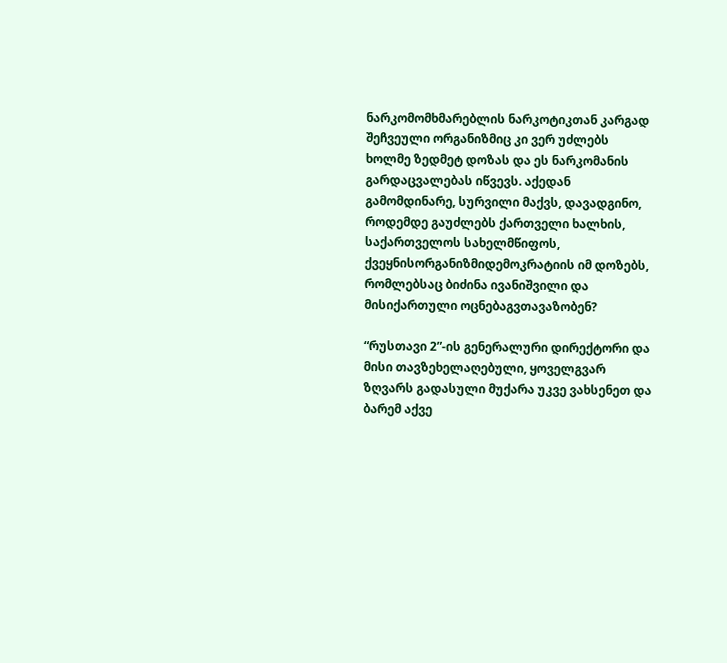ნარკომომხმარებლის ნარკოტიკთან კარგად შეჩვეული ორგანიზმიც კი ვერ უძლებს ხოლმე ზედმეტ დოზას და ეს ნარკომანის გარდაცვალებას იწვევს. აქედან გამომდინარე, სურვილი მაქვს, დავადგინო, როდემდე გაუძლებს ქართველი ხალხის, საქართველოს სახელმწიფოს, ქვეყნისორგანიზმიდემოკრატიის იმ დოზებს, რომლებსაც ბიძინა ივანიშვილი და მისიქართული ოცნებაგვთავაზობენ?

“რუსთავი 2”-ის გენერალური დირექტორი და მისი თავზეხელაღებული, ყოველგვარ ზღვარს გადასული მუქარა უკვე ვახსენეთ და ბარემ აქვე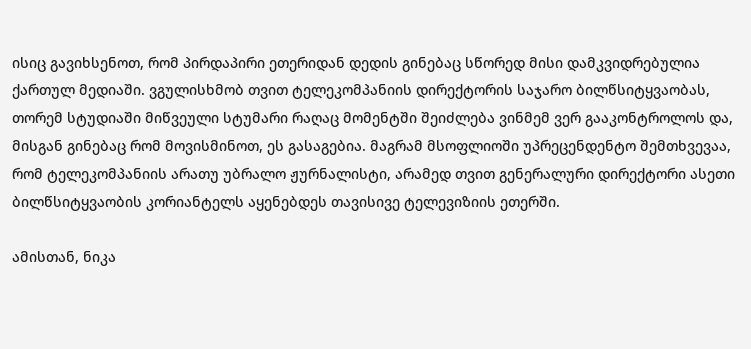ისიც გავიხსენოთ, რომ პირდაპირი ეთერიდან დედის გინებაც სწორედ მისი დამკვიდრებულია ქართულ მედიაში. ვგულისხმობ თვით ტელეკომპანიის დირექტორის საჯარო ბილწსიტყვაობას, თორემ სტუდიაში მიწვეული სტუმარი რაღაც მომენტში შეიძლება ვინმემ ვერ გააკონტროლოს და, მისგან გინებაც რომ მოვისმინოთ, ეს გასაგებია. მაგრამ მსოფლიოში უპრეცენდენტო შემთხვევაა, რომ ტელეკომპანიის არათუ უბრალო ჟურნალისტი, არამედ თვით გენერალური დირექტორი ასეთი ბილწსიტყვაობის კორიანტელს აყენებდეს თავისივე ტელევიზიის ეთერში.

ამისთან, ნიკა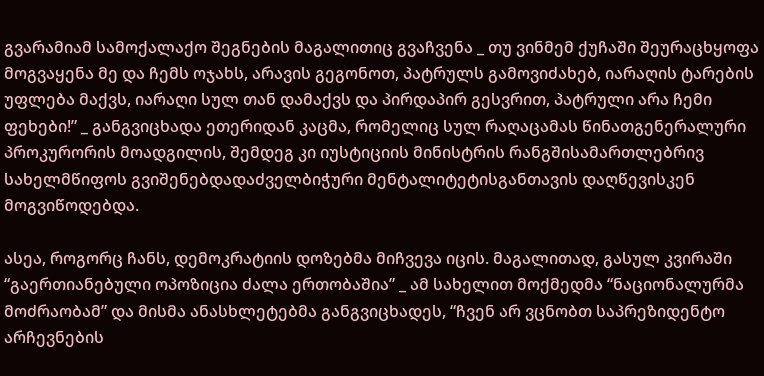გვარამიამ სამოქალაქო შეგნების მაგალითიც გვაჩვენა _ თუ ვინმემ ქუჩაში შეურაცხყოფა მოგვაყენა მე და ჩემს ოჯახს, არავის გეგონოთ, პატრულს გამოვიძახებ, იარაღის ტარების უფლება მაქვს, იარაღი სულ თან დამაქვს და პირდაპირ გესვრით, პატრული არა ჩემი ფეხები!” _ განგვიცხადა ეთერიდან კაცმა, რომელიც სულ რაღაცამას წინათგენერალური პროკურორის მოადგილის, შემდეგ კი იუსტიციის მინისტრის რანგშისამართლებრივ სახელმწიფოს გვიშენებდადაძველბიჭური მენტალიტეტისგანთავის დაღწევისკენ მოგვიწოდებდა.

ასეა, როგორც ჩანს, დემოკრატიის დოზებმა მიჩვევა იცის. მაგალითად, გასულ კვირაში “გაერთიანებული ოპოზიცია ძალა ერთობაშია” _ ამ სახელით მოქმედმა “ნაციონალურმა მოძრაობამ” და მისმა ანასხლეტებმა განგვიცხადეს, “ჩვენ არ ვცნობთ საპრეზიდენტო არჩევნების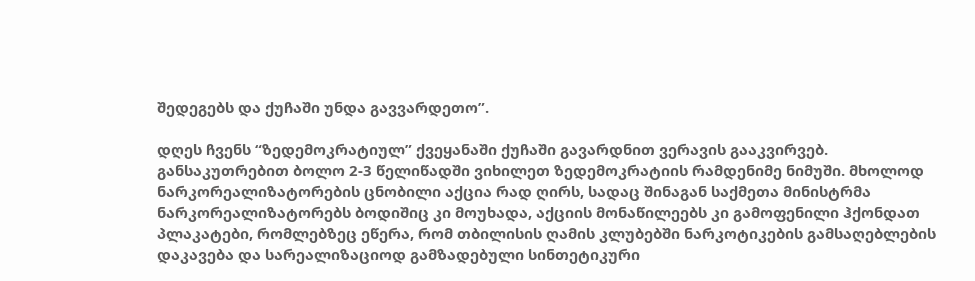შედეგებს და ქუჩაში უნდა გავვარდეთო”.

დღეს ჩვენს “ზედემოკრატიულ” ქვეყანაში ქუჩაში გავარდნით ვერავის გააკვირვებ. განსაკუთრებით ბოლო 2-3 წელიწადში ვიხილეთ ზედემოკრატიის რამდენიმე ნიმუში. მხოლოდ ნარკორეალიზატორების ცნობილი აქცია რად ღირს, სადაც შინაგან საქმეთა მინისტრმა ნარკორეალიზატორებს ბოდიშიც კი მოუხადა, აქციის მონაწილეებს კი გამოფენილი ჰქონდათ პლაკატები, რომლებზეც ეწერა, რომ თბილისის ღამის კლუბებში ნარკოტიკების გამსაღებლების დაკავება და სარეალიზაციოდ გამზადებული სინთეტიკური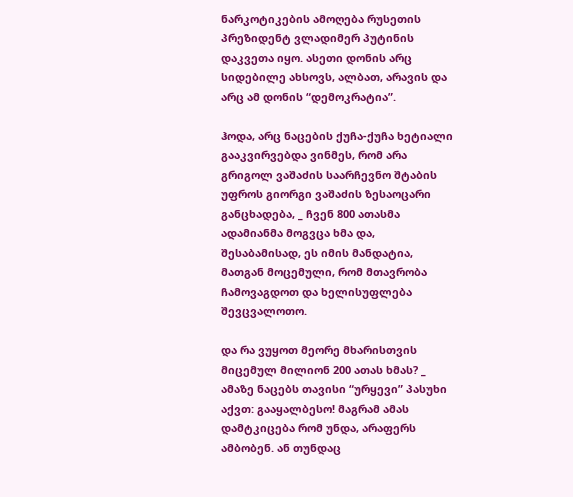ნარკოტიკების ამოღება რუსეთის პრეზიდენტ ვლადიმერ პუტინის დაკვეთა იყო. ასეთი დონის არც სიდებილე ახსოვს, ალბათ, არავის და არც ამ დონის “დემოკრატია”.

ჰოდა, არც ნაცების ქუჩა-ქუჩა ხეტიალი გააკვირვებდა ვინმეს, რომ არა გრიგოლ ვაშაძის საარჩევნო შტაბის უფროს გიორგი ვაშაძის ზესაოცარი განცხადება, _ ჩვენ 800 ათასმა ადამიანმა მოგვცა ხმა და, შესაბამისად, ეს იმის მანდატია, მათგან მოცემული, რომ მთავრობა ჩამოვაგდოთ და ხელისუფლება შევცვალოთო.

და რა ვუყოთ მეორე მხარისთვის მიცემულ მილიონ 200 ათას ხმას? _ ამაზე ნაცებს თავისი “ურყევი” პასუხი აქვთ: გააყალბესო! მაგრამ ამას დამტკიცება რომ უნდა, არაფერს ამბობენ. ან თუნდაც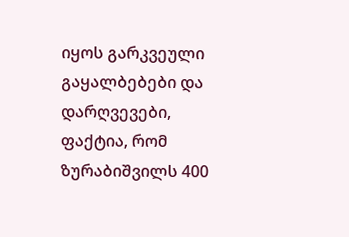იყოს გარკვეული გაყალბებები და დარღვევები, ფაქტია, რომ ზურაბიშვილს 400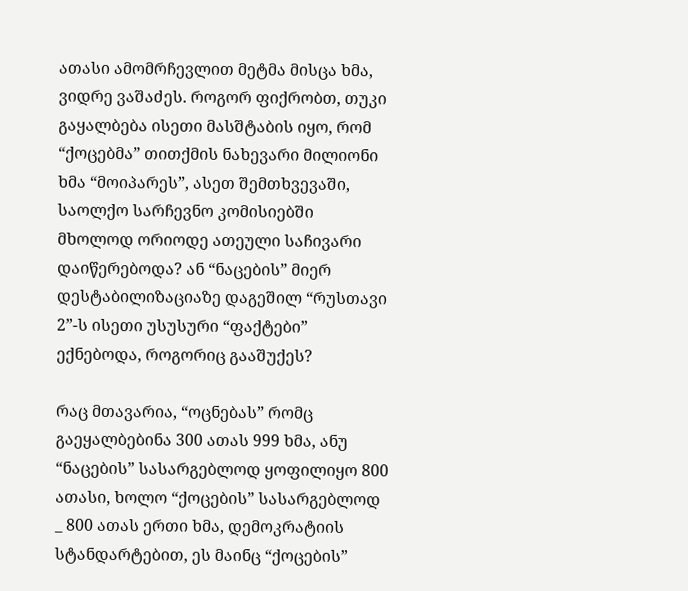ათასი ამომრჩევლით მეტმა მისცა ხმა, ვიდრე ვაშაძეს. როგორ ფიქრობთ, თუკი გაყალბება ისეთი მასშტაბის იყო, რომ “ქოცებმა” თითქმის ნახევარი მილიონი ხმა “მოიპარეს”, ასეთ შემთხვევაში, საოლქო სარჩევნო კომისიებში მხოლოდ ორიოდე ათეული საჩივარი დაიწერებოდა? ან “ნაცების” მიერ დესტაბილიზაციაზე დაგეშილ “რუსთავი 2”-ს ისეთი უსუსური “ფაქტები” ექნებოდა, როგორიც გააშუქეს?

რაც მთავარია, “ოცნებას” რომც გაეყალბებინა 300 ათას 999 ხმა, ანუ “ნაცების” სასარგებლოდ ყოფილიყო 800 ათასი, ხოლო “ქოცების” სასარგებლოდ _ 800 ათას ერთი ხმა, დემოკრატიის სტანდარტებით, ეს მაინც “ქოცების”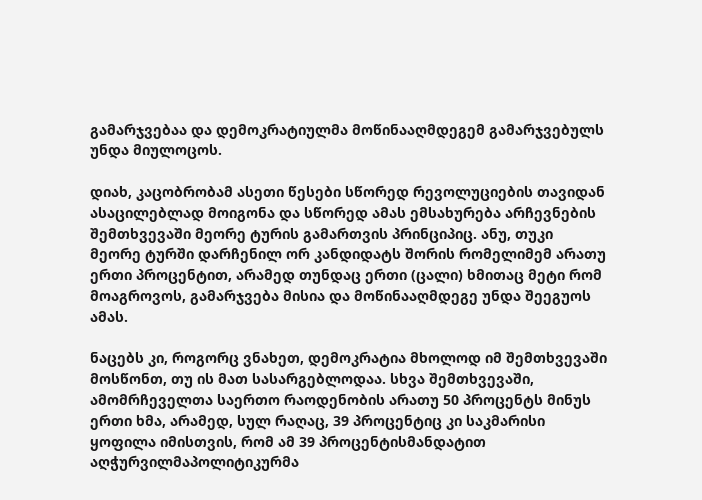გამარჯვებაა და დემოკრატიულმა მოწინააღმდეგემ გამარჯვებულს უნდა მიულოცოს.

დიახ, კაცობრობამ ასეთი წესები სწორედ რევოლუციების თავიდან ასაცილებლად მოიგონა და სწორედ ამას ემსახურება არჩევნების შემთხვევაში მეორე ტურის გამართვის პრინციპიც. ანუ, თუკი მეორე ტურში დარჩენილ ორ კანდიდატს შორის რომელიმემ არათუ ერთი პროცენტით, არამედ თუნდაც ერთი (ცალი) ხმითაც მეტი რომ მოაგროვოს, გამარჯვება მისია და მოწინააღმდეგე უნდა შეეგუოს ამას.

ნაცებს კი, როგორც ვნახეთ, დემოკრატია მხოლოდ იმ შემთხვევაში მოსწონთ, თუ ის მათ სასარგებლოდაა. სხვა შემთხვევაში, ამომრჩეველთა საერთო რაოდენობის არათუ 50 პროცენტს მინუს ერთი ხმა, არამედ, სულ რაღაც, 39 პროცენტიც კი საკმარისი ყოფილა იმისთვის, რომ ამ 39 პროცენტისმანდატით აღჭურვილმაპოლიტიკურმა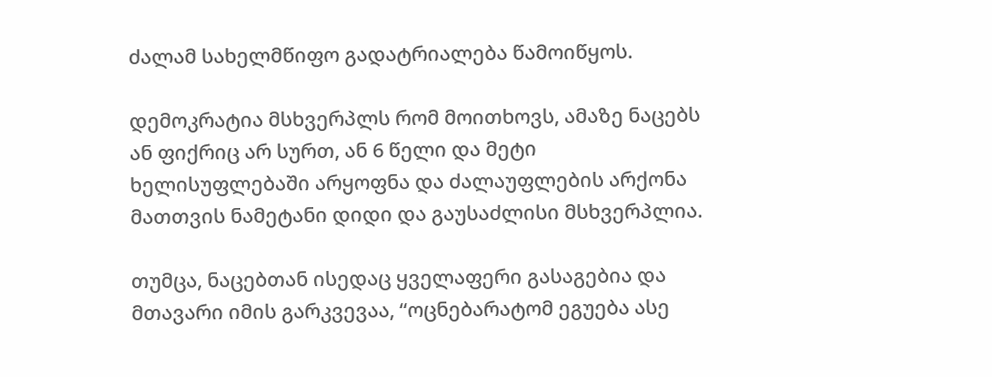ძალამ სახელმწიფო გადატრიალება წამოიწყოს.

დემოკრატია მსხვერპლს რომ მოითხოვს, ამაზე ნაცებს ან ფიქრიც არ სურთ, ან 6 წელი და მეტი ხელისუფლებაში არყოფნა და ძალაუფლების არქონა მათთვის ნამეტანი დიდი და გაუსაძლისი მსხვერპლია.

თუმცა, ნაცებთან ისედაც ყველაფერი გასაგებია და მთავარი იმის გარკვევაა, “ოცნებარატომ ეგუება ასე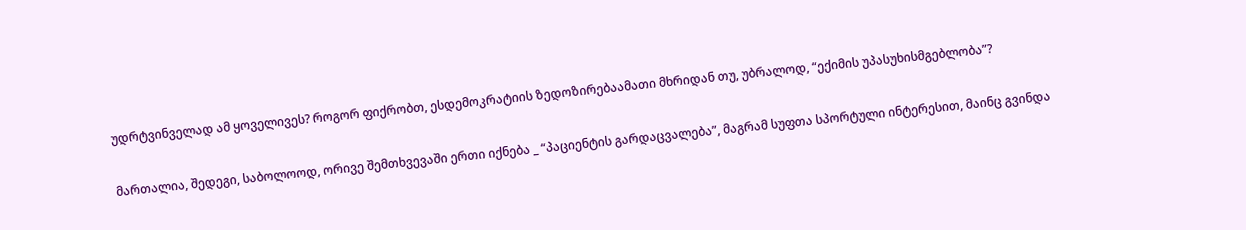უდრტვინველად ამ ყოველივეს? როგორ ფიქრობთ, ესდემოკრატიის ზედოზირებაამათი მხრიდან თუ, უბრალოდ, “ექიმის უპასუხისმგებლობა”?

მართალია, შედეგი, საბოლოოდ, ორივე შემთხვევაში ერთი იქნება _ “პაციენტის გარდაცვალება”, მაგრამ სუფთა სპორტული ინტერესით, მაინც გვინდა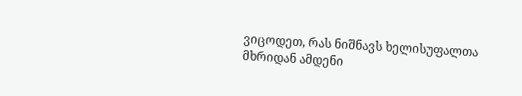ვიცოდეთ, რას ნიშნავს ხელისუფალთა მხრიდან ამდენი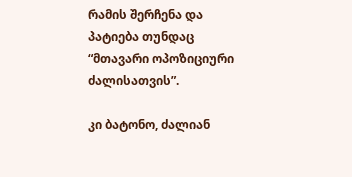რამის შერჩენა და პატიება თუნდაც “მთავარი ოპოზიციური ძალისათვის”.

კი ბატონო, ძალიან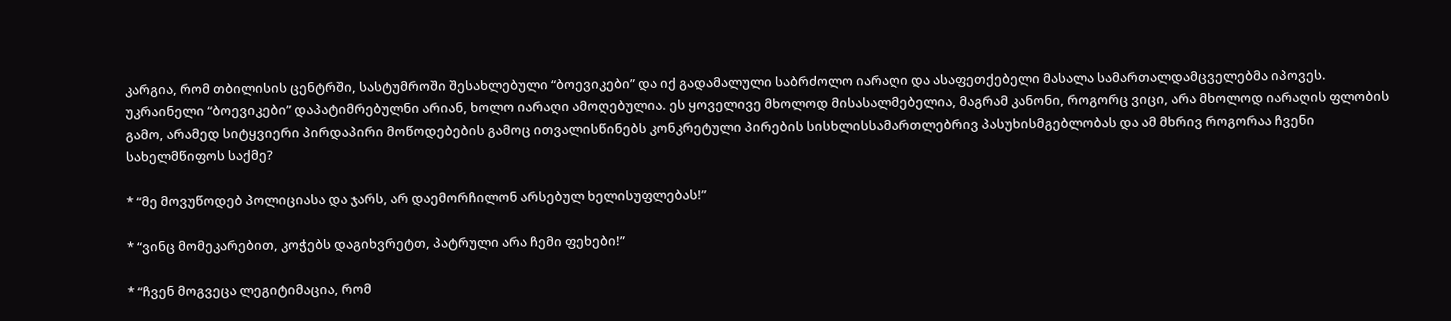კარგია, რომ თბილისის ცენტრში, სასტუმროში შესახლებული “ბოევიკები” და იქ გადამალული საბრძოლო იარაღი და ასაფეთქებელი მასალა სამართალდამცველებმა იპოვეს. უკრაინელი “ბოევიკები” დაპატიმრებულნი არიან, ხოლო იარაღი ამოღებულია. ეს ყოველივე მხოლოდ მისასალმებელია, მაგრამ კანონი, როგორც ვიცი, არა მხოლოდ იარაღის ფლობის გამო, არამედ სიტყვიერი პირდაპირი მოწოდებების გამოც ითვალისწინებს კონკრეტული პირების სისხლისსამართლებრივ პასუხისმგებლობას და ამ მხრივ როგორაა ჩვენი სახელმწიფოს საქმე?

* “მე მოვუწოდებ პოლიციასა და ჯარს, არ დაემორჩილონ არსებულ ხელისუფლებას!”

* “ვინც მომეკარებით, კოჭებს დაგიხვრეტთ, პატრული არა ჩემი ფეხები!”

* “ჩვენ მოგვეცა ლეგიტიმაცია, რომ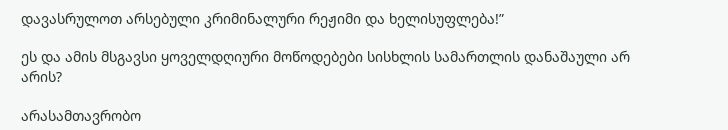დავასრულოთ არსებული კრიმინალური რეჟიმი და ხელისუფლება!”

ეს და ამის მსგავსი ყოველდღიური მოწოდებები სისხლის სამართლის დანაშაული არ არის?

არასამთავრობო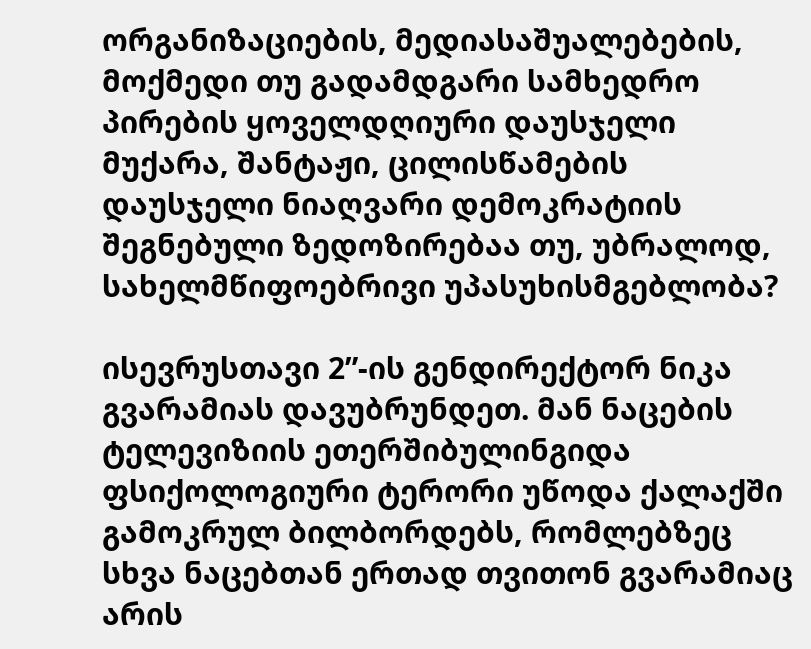ორგანიზაციების, მედიასაშუალებების, მოქმედი თუ გადამდგარი სამხედრო პირების ყოველდღიური დაუსჯელი მუქარა, შანტაჟი, ცილისწამების დაუსჯელი ნიაღვარი დემოკრატიის შეგნებული ზედოზირებაა თუ, უბრალოდ, სახელმწიფოებრივი უპასუხისმგებლობა?

ისევრუსთავი 2”-ის გენდირექტორ ნიკა გვარამიას დავუბრუნდეთ. მან ნაცების ტელევიზიის ეთერშიბულინგიდა ფსიქოლოგიური ტერორი უწოდა ქალაქში გამოკრულ ბილბორდებს, რომლებზეც სხვა ნაცებთან ერთად თვითონ გვარამიაც არის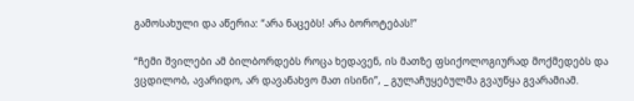გამოსახული და აწერია: “არა ნაცებს! არა ბოროტებას!”

“ჩემი შვილები ამ ბილბორდებს როცა ხედავენ, ის მათზე ფსიქოლოგიურად მოქმედებს და ვცდილობ, ავარიდო, არ დავანახვო მათ ისინი”, _ გულაჩუყებულმა გვაუწყა გვარამიამ.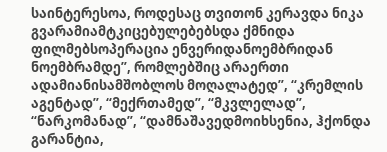საინტერესოა, როდესაც თვითონ კერავდა ნიკა გვარამიამტკიცებულებებსდა ქმნიდა ფილმებსოპერაცია ენვერიდანოემბრიდან ნოემბრამდე”, რომლებშიც არაერთი ადამიანისამშობლოს მოღალატედ”, “კრემლის აგენტად”, “მექრთამედ”, “მკვლელად”, “ნარკომანად”, “დამნაშავედმოიხსენია, ჰქონდა გარანტია,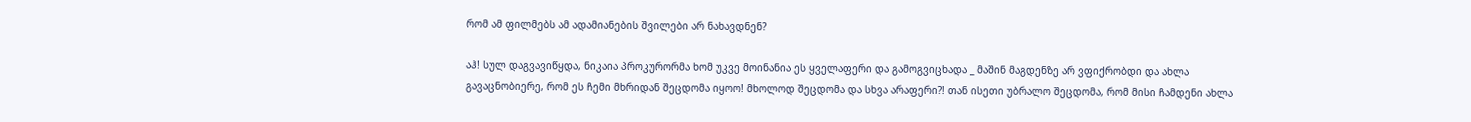რომ ამ ფილმებს ამ ადამიანების შვილები არ ნახავდნენ?

აჰ! სულ დაგვავიწყდა, ნიკაია პროკურორმა ხომ უკვე მოინანია ეს ყველაფერი და გამოგვიცხადა _ მაშინ მაგდენზე არ ვფიქრობდი და ახლა გავაცნობიერე, რომ ეს ჩემი მხრიდან შეცდომა იყოო! მხოლოდ შეცდომა და სხვა არაფერი?! თან ისეთი უბრალო შეცდომა, რომ მისი ჩამდენი ახლა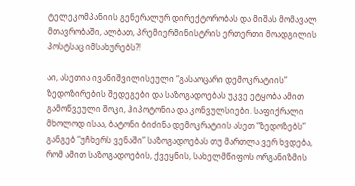ტელეკომპანიის გენერალურ დირექტორობას და მიშას მომავალ მთავრობაში, ალბათ, პრემიერმინისტრის ერთერთი მოადგილის პოსტსაც იმსახურებს?!

აი, ასეთია ივანიშვილისეული “გასაოცარი დემოკრატიის” ზედოზირების შედეგები და საზოგადოებას უკვე ეტყობა ამით გამოწვეული შოკი, ჰიპოტონია და კონვულსიები. საფიქრალი მხოლოდ ისაა, ბატონი ბიძინა დემოკრატიის ასეთ “ზედოზებს” განგებ “უჩხერს ვენაში” საზოგადოებას თუ მართლა ვერ ხვდება, რომ ამით საზოგადოების, ქვეყნის, სახელმწიფოს ორგანიზმის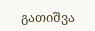გათიშვა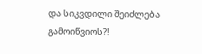და სიკვდილი შეიძლება გამოიწვიოს?!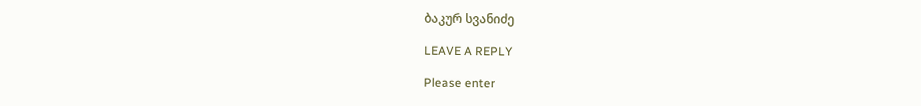ბაკურ სვანიძე

LEAVE A REPLY

Please enter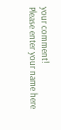your comment!
Please enter your name here